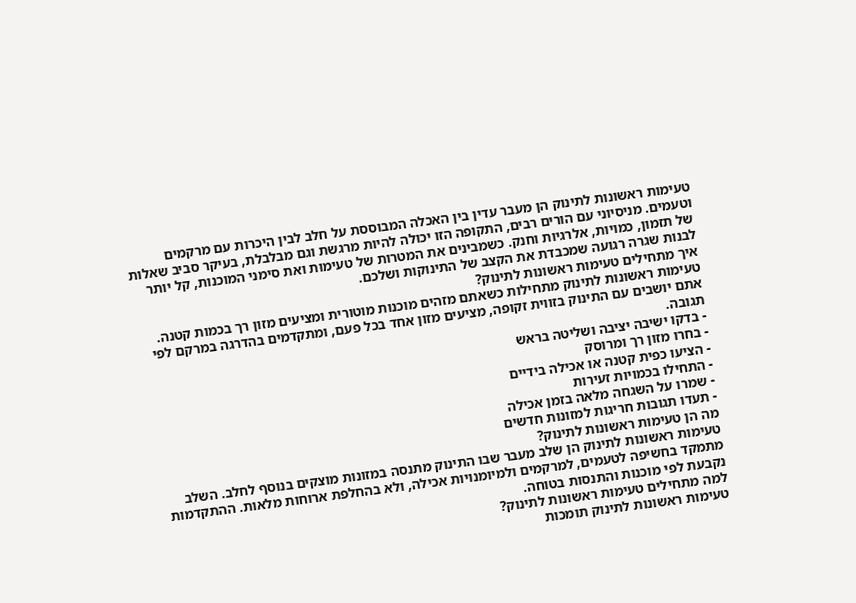טעימות ראשונות לתינוק הן מעבר עדין בין האכלה המבוססת על חלב לבין היכרות עם מרקמים וטעמים. מניסיוני עם הורים רבים, התקופה הזו יכולה להיות מרגשת וגם מבלבלת, בעיקר סביב שאלות של תזמון, כמויות, אלרגיות וחנק. כשמבינים את המטרות של טעימות ואת סימני המוכנות, קל יותר לבנות שגרה רגועה שמכבדת את הקצב של התינוקות ושלכם.
איך מתחילים טעימות ראשונות לתינוק?
טעימות ראשונות לתינוק מתחילות כשאתם מזהים מוכנות מוטורית ומציעים מזון רך בכמות קטנה. אתם יושבים עם התינוק בזווית זקופה, מציעים מזון אחד בכל פעם, ומתקדמים בהדרגה במרקם לפי תגובה.
- בדקו ישיבה יציבה ושליטה בראש
- בחרו מזון רך ומרוסק
- הציעו כפית קטנה או אכילה בידיים
- התחילו בכמויות זעירות
- שמרו על השגחה מלאה בזמן אכילה
- תעדו תגובות חריגות למזונות חדשים
מה הן טעימות ראשונות לתינוק?
טעימות ראשונות לתינוק הן שלב מעבר שבו התינוק מתנסה במזונות מוצקים בנוסף לחלב. השלב מתמקד בחשיפה לטעמים, למרקמים ולמיומנויות אכילה, ולא בהחלפת ארוחות מלאות. ההתקדמות נקבעת לפי מוכנות והתנסות בטוחה.
למה מתחילים טעימות ראשונות לתינוק?
טעימות ראשונות לתינוק תומכות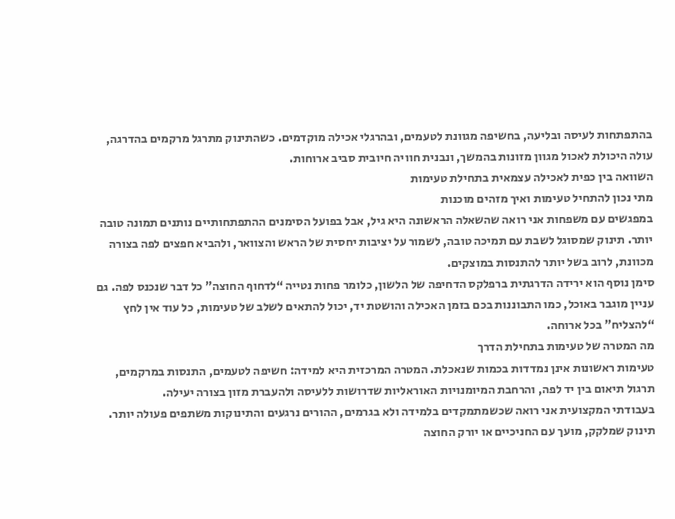בהתפתחות לעיסה ובליעה, בחשיפה מגוונת לטעמים, ובהרגלי אכילה מוקדמים. כשהתינוק מתרגל מרקמים בהדרגה, עולה היכולת לאכול מגוון מזונות בהמשך, ונבנית חוויה חיובית סביב ארוחות.
השוואה בין כפית לאכילה עצמאית בתחילת טעימות
מתי נכון להתחיל טעימות ואיך מזהים מוכנות
במפגשים עם משפחות אני רואה שהשאלה הראשונה היא גיל, אבל בפועל הסימנים ההתפתחותיים נותנים תמונה טובה יותר. תינוק שמסוגל לשבת עם תמיכה טובה, לשמור על יציבות יחסית של הראש והצוואר, ולהביא חפצים לפה בצורה מכוונת, לרוב בשל יותר להתנסות במוצקים.
סימן נוסף הוא ירידה הדרגתית ברפלקס הדחיפה של הלשון, כלומר פחות נטייה “לדחוף החוצה” כל דבר שנכנס לפה. גם עניין מוגבר באוכל, כמו התבוננות בכם בזמן האכילה והושטת יד, יכול להתאים לשלב של טעימות, כל עוד אין לחץ “להצליח” בכל ארוחה.
מה המטרה של טעימות בתחילת הדרך
טעימות ראשונות אינן נמדדות בכמות שנאכלת. המטרה המרכזית היא למידה: חשיפה לטעמים, התנסות במרקמים, תרגול תיאום בין יד לפה, והרחבת המיומנויות האוראליות שדרושות ללעיסה ולהעברת מזון בצורה יעילה.
בעבודתי המקצועית אני רואה שכשמתמקדים בלמידה ולא בגרמים, ההורים נרגעים והתינוקות משתפים פעולה יותר. תינוק שמלקק, מועך עם החניכיים או יורק החוצה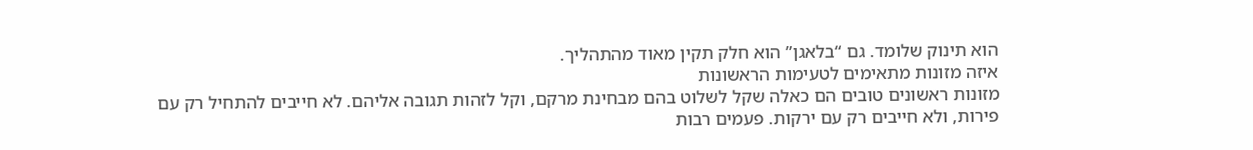הוא תינוק שלומד. גם “בלאגן” הוא חלק תקין מאוד מהתהליך.
איזה מזונות מתאימים לטעימות הראשונות
מזונות ראשונים טובים הם כאלה שקל לשלוט בהם מבחינת מרקם, וקל לזהות תגובה אליהם. לא חייבים להתחיל רק עם פירות, ולא חייבים רק עם ירקות. פעמים רבות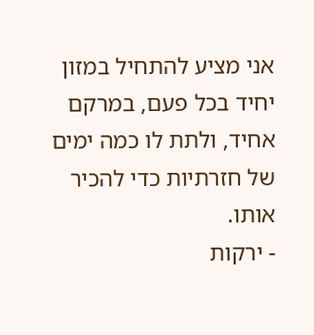אני מציע להתחיל במזון יחיד בכל פעם, במרקם אחיד, ולתת לו כמה ימים של חזרתיות כדי להכיר אותו.
- ירקות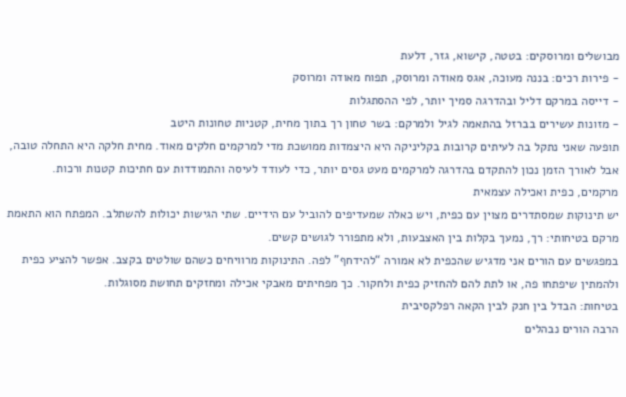מבושלים ומרוסקים: בטטה, קישוא, גזר, דלעת
- פירות רכים: בננה מעוכה, אגס מאודה ומרוסק, תפוח מאודה ומרוסק
- דייסה במרקם דליל ובהדרגה סמיך יותר, לפי ההסתגלות
- מזונות עשירים בברזל בהתאמה לגיל ולמרקם: בשר טחון רך בתוך מחית, קטניות טחונות היטב
תופעה שאני נתקל בה לעיתים קרובות בקליניקה היא היצמדות ממושכת מדי למרקמים חלקים מאוד. מחית חלקה היא התחלה טובה, אבל לאורך הזמן נכון להתקדם בהדרגה למרקמים מעט גסים יותר, כדי לעודד לעיסה והתמודדות עם חתיכות קטנות ורכות.
מרקמים, כפית ואכילה עצמאית
יש תינוקות שמסתדרים מצוין עם כפית, ויש כאלה שמעדיפים להוביל עם הידיים. שתי הגישות יכולות להשתלב. המפתח הוא התאמת מרקם בטיחותי: רך, נמעך בקלות בין האצבעות, ולא מתפורר לגושים קשים.
במפגשים עם הורים אני מדגיש שהכפית לא אמורה “להידחף” לפה. התינוקות מרוויחים כשהם שולטים בקצב. אפשר להציע כפית ולהמתין שיפתחו פה, או לתת להם להחזיק כפית ולחקור. כך מפחיתים מאבקי אכילה ומחזקים תחושת מסוגלות.
בטיחות: הבדל בין חנק לבין הקאה רפלקסיבית
הרבה הורים נבהלים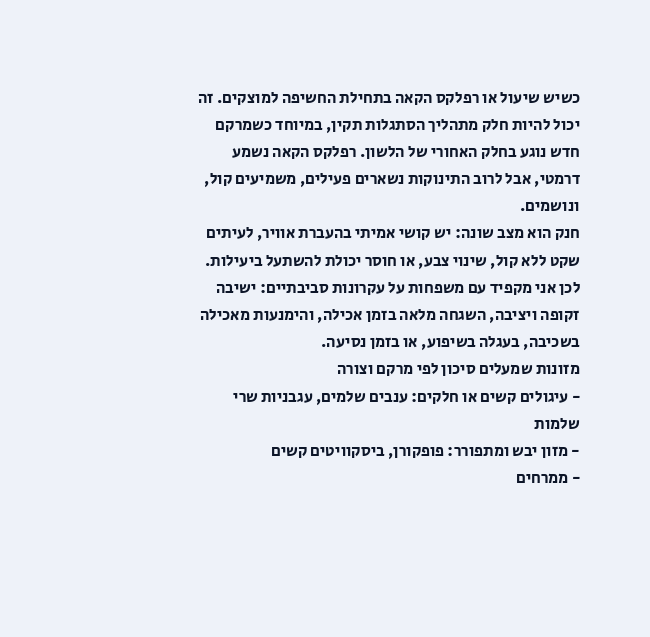כשיש שיעול או רפלקס הקאה בתחילת החשיפה למוצקים. זה יכול להיות חלק מתהליך הסתגלות תקין, במיוחד כשמרקם חדש נוגע בחלק האחורי של הלשון. רפלקס הקאה נשמע דרמטי, אבל לרוב התינוקות נשארים פעילים, משמיעים קול, ונושמים.
חנק הוא מצב שונה: יש קושי אמיתי בהעברת אוויר, לעיתים שקט ללא קול, שינוי צבע, או חוסר יכולת להשתעל ביעילות. לכן אני מקפיד עם משפחות על עקרונות סביבתיים: ישיבה זקופה ויציבה, השגחה מלאה בזמן אכילה, והימנעות מאכילה בשכיבה, בעגלה בשיפוע, או בזמן נסיעה.
מזונות שמעלים סיכון לפי מרקם וצורה
- עיגולים קשים או חלקים: ענבים שלמים, עגבניות שרי שלמות
- מזון יבש ומתפורר: פופקורן, ביסקוויטים קשים
- ממרחים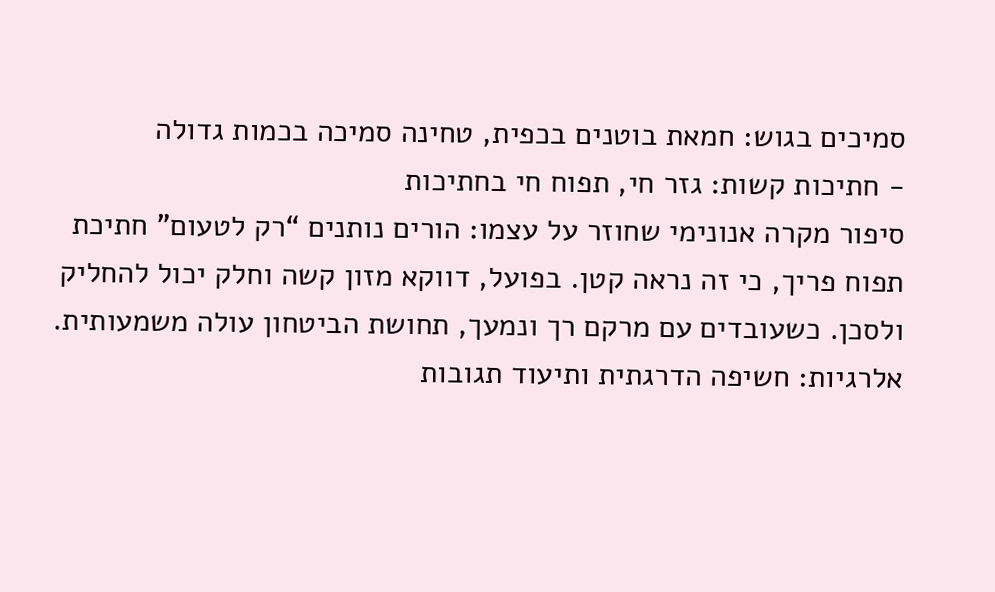סמיכים בגוש: חמאת בוטנים בכפית, טחינה סמיכה בכמות גדולה
- חתיכות קשות: גזר חי, תפוח חי בחתיכות
סיפור מקרה אנונימי שחוזר על עצמו: הורים נותנים “רק לטעום” חתיכת תפוח פריך, כי זה נראה קטן. בפועל, דווקא מזון קשה וחלק יכול להחליק ולסכן. כשעובדים עם מרקם רך ונמעך, תחושת הביטחון עולה משמעותית.
אלרגיות: חשיפה הדרגתית ותיעוד תגובות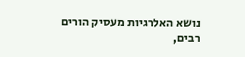נושא האלרגיות מעסיק הורים רבים,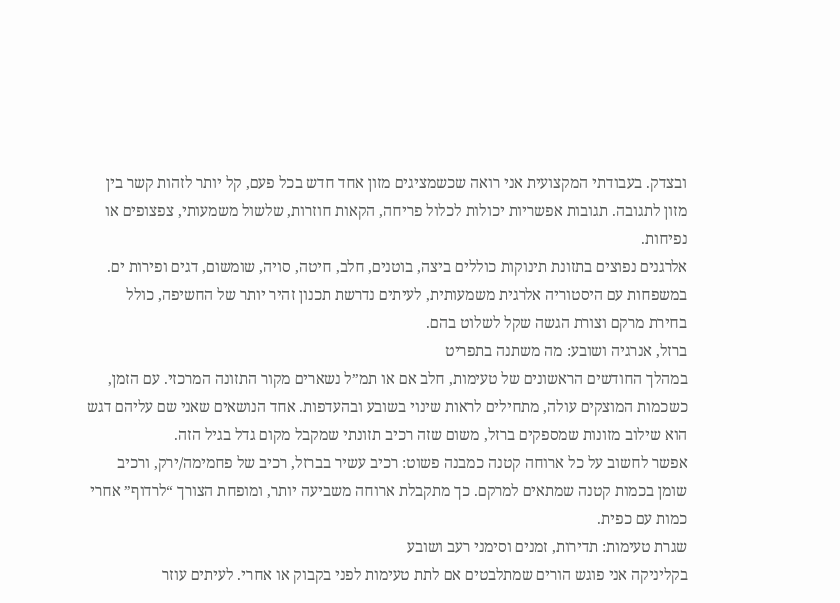ובצדק. בעבודתי המקצועית אני רואה שכשמציגים מזון אחד חדש בכל פעם, קל יותר לזהות קשר בין מזון לתגובה. תגובות אפשריות יכולות לכלול פריחה, הקאות חוזרות, שלשול משמעותי, צפצופים או נפיחות.
אלרגנים נפוצים בתזונת תינוקות כוללים ביצה, בוטנים, חלב, חיטה, סויה, שומשום, דגים ופירות ים. במשפחות עם היסטוריה אלרגית משמעותית, לעיתים נדרשת תכנון זהיר יותר של החשיפה, כולל בחירת מרקם וצורת הגשה שקל לשלוט בהם.
ברזל, אנרגיה ושובע: מה משתנה בתפריט
במהלך החודשים הראשונים של טעימות, חלב אם או תמ”ל נשארים מקור התזונה המרכזי. עם הזמן, כשכמות המוצקים עולה, מתחילים לראות שינוי בשובע ובהעדפות. אחד הנושאים שאני שם עליהם דגש הוא שילוב מזונות שמספקים ברזל, משום שזה רכיב תזונתי שמקבל מקום גדל בגיל הזה.
אפשר לחשוב על כל ארוחה קטנה כמבנה פשוט: רכיב עשיר בברזל, רכיב של פחמימה/ירק, ורכיב שומן בכמות קטנה שמתאים למרקם. כך מתקבלת ארוחה משביעה יותר, ומופחת הצורך “לרדוף” אחרי כמות עם כפית.
שגרת טעימות: תדירות, זמנים וסימני רעב ושובע
בקליניקה אני פוגש הורים שמתלבטים אם לתת טעימות לפני בקבוק או אחרי. לעיתים עוזר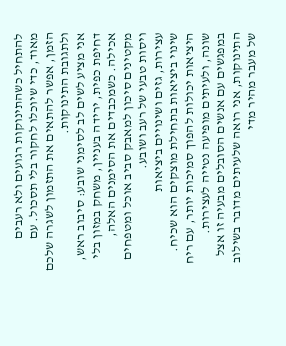להתחיל כשהתינוקות רגועים ולא רעבים מאוד, כדי שיוכלו לחקור בלי תסכול. עם הזמן, אפשר להתאים את התזמון לשגרה שלכם ולתגובת התינוקות.
אני מציע לשים לב לסימני שובע: סיבוב ראש, דחיפת כפית, ירידה בעניין, משחק במזון בלי אכילה. כשמכבדים את הסימנים האלה, מקטינים סיכון למאבק סביב אוכל ומטפחים ויסות טבעי של רעב ושובע.
עצירות, גזים ושינויים ביציאות
שינוי ביציאות בתחילת מוצקים הוא שכיח. היציאות יכולות להפוך סמיכות יותר, עם ריח שונה, ולעיתים מופיעה נטייה לעצירות. במפגשים עם אנשים הסובלים מבעיה זו אצל התינוקות, אני רואה שלעיתים מדובר בשילוב של מעבר מהיר מדי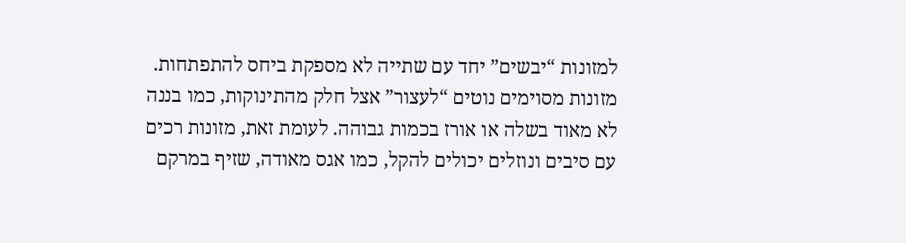למזונות “יבשים” יחד עם שתייה לא מספקת ביחס להתפתחות.
מזונות מסוימים נוטים “לעצור” אצל חלק מהתינוקות, כמו בננה לא מאוד בשלה או אורז בכמות גבוהה. לעומת זאת, מזונות רכים עם סיבים ונוזלים יכולים להקל, כמו אגס מאודה, שזיף במרקם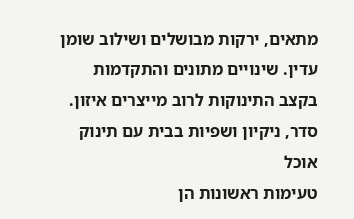מתאים, ירקות מבושלים ושילוב שומן עדין. שינויים מתונים והתקדמות בקצב התינוקות לרוב מייצרים איזון.
סדר, ניקיון ושפיות בבית עם תינוק אוכל
טעימות ראשונות הן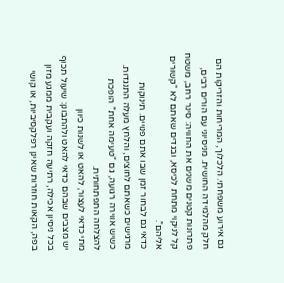גם אירוע משפחתי. הלכלוך, המריחות והזריקות הם חלק מהלמידה החושית. מניסיוני עם הורים רבים, פתרונות קטנים משנים את החוויה: סינר רחב, משטח קל לניקוי מתחת לכיסא, ובגדים שאתם לא “קשורים אליהם”.
כדאי גם לבחור זמן שבו אתם פנויים. תינוקות מרגישים כשאתם לחוצים, והלחץ מעלה התנגדות. כשיש אווירה רגועה, גם “טעימה אחת” הופכת להצלחה התפתחותית.
מתי כדאי לעצור, להאט או לשנות כיוון
יש מצבים שבהם כדאי להאט ולהתבונן: שיעול תכוף בכל ניסיון אכילה, רתיעה חזקה ועקבית ממגע מזון בפה, הקאות חוזרות שאינן רפלקסיביות, או קושי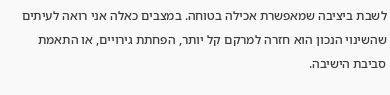לשבת ביציבה שמאפשרת אכילה בטוחה. במצבים כאלה אני רואה לעיתים שהשינוי הנכון הוא חזרה למרקם קל יותר, הפחתת גירויים, או התאמת סביבת הישיבה.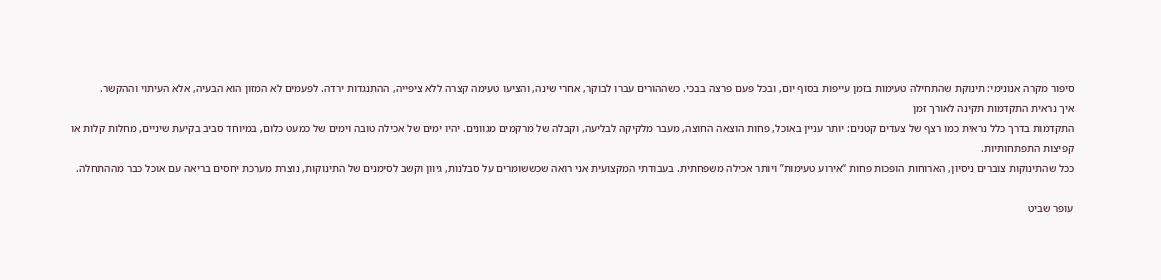סיפור מקרה אנונימי: תינוקת שהתחילה טעימות בזמן עייפות בסוף יום, ובכל פעם פרצה בבכי. כשההורים עברו לבוקר, אחרי שינה, והציעו טעימה קצרה ללא ציפייה, ההתנגדות ירדה. לפעמים לא המזון הוא הבעיה, אלא העיתוי וההקשר.
איך נראית התקדמות תקינה לאורך זמן
התקדמות בדרך כלל נראית כמו רצף של צעדים קטנים: יותר עניין באוכל, פחות הוצאה החוצה, מעבר מלקיקה לבליעה, וקבלה של מרקמים מגוונים. יהיו ימים של אכילה טובה וימים של כמעט כלום, במיוחד סביב בקיעת שיניים, מחלות קלות או קפיצות התפתחותיות.
ככל שהתינוקות צוברים ניסיון, הארוחות הופכות פחות “אירוע טעימות” ויותר אכילה משפחתית. בעבודתי המקצועית אני רואה שכששומרים על סבלנות, גיוון וקשב לסימנים של התינוקות, נוצרת מערכת יחסים בריאה עם אוכל כבר מההתחלה.

עופר שביט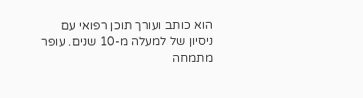הוא כותב ועורך תוכן רפואי עם ניסיון של למעלה מ-10 שנים. עופר מתמחה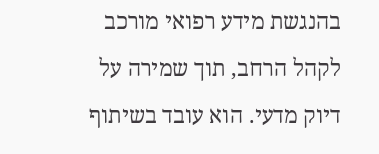בהנגשת מידע רפואי מורכב לקהל הרחב, תוך שמירה על דיוק מדעי. הוא עובד בשיתוף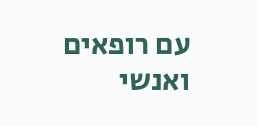עם רופאים ואנשי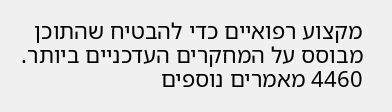מקצוע רפואיים כדי להבטיח שהתוכן מבוסס על המחקרים העדכניים ביותר.
4460 מאמרים נוספים